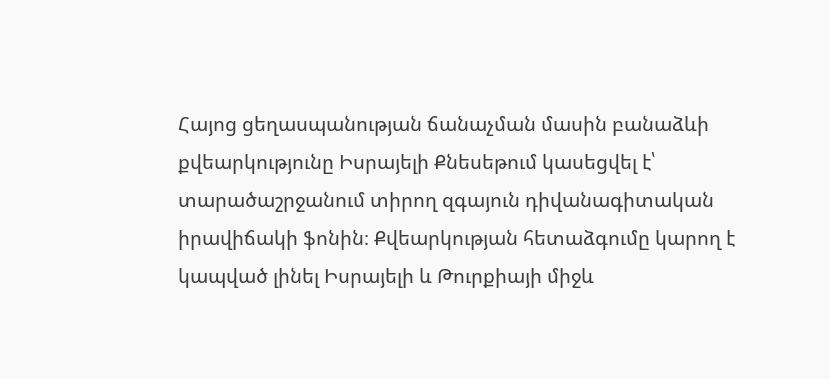Հայոց ցեղասպանության ճանաչման մասին բանաձևի քվեարկությունը Իսրայելի Քնեսեթում կասեցվել է՝ տարածաշրջանում տիրող զգայուն դիվանագիտական իրավիճակի ֆոնին։ Քվեարկության հետաձգումը կարող է կապված լինել Իսրայելի և Թուրքիայի միջև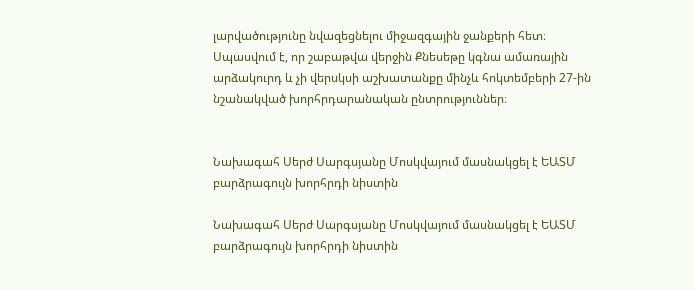լարվածությունը նվազեցնելու միջազգային ջանքերի հետ։ Սպասվում է, որ շաբաթվա վերջին Քնեսեթը կգնա ամառային արձակուրդ և չի վերսկսի աշխատանքը մինչև հոկտեմբերի 27-ին նշանակված խորհրդարանական ընտրություններ։


Նախագահ Սերժ Սարգսյանը Մոսկվայում մասնակցել է ԵԱՏՄ բարձրագույն խորհրդի նիստին

Նախագահ Սերժ Սարգսյանը Մոսկվայում մասնակցել է ԵԱՏՄ բարձրագույն խորհրդի նիստին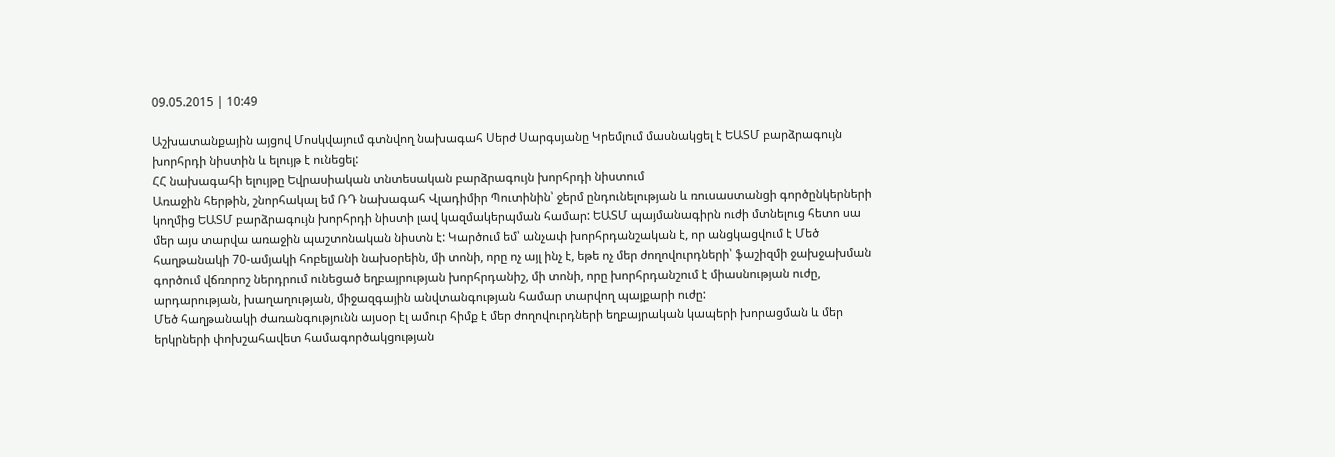09.05.2015 | 10:49

Աշխատանքային այցով Մոսկվայում գտնվող նախագահ Սերժ Սարգսյանը Կրեմլում մասնակցել է ԵԱՏՄ բարձրագույն խորհրդի նիստին և ելույթ է ունեցել:
ՀՀ նախագահի ելույթը Եվրասիական տնտեսական բարձրագույն խորհրդի նիստում
Առաջին հերթին, շնորհակալ եմ ՌԴ նախագահ Վլադիմիր Պուտինին՝ ջերմ ընդունելության և ռուսաստանցի գործընկերների կողմից ԵԱՏՄ բարձրագույն խորհրդի նիստի լավ կազմակերպման համար: ԵԱՏՄ պայմանագիրն ուժի մտնելուց հետո սա մեր այս տարվա առաջին պաշտոնական նիստն է: Կարծում եմ՝ անչափ խորհրդանշական է, որ անցկացվում է Մեծ հաղթանակի 70-ամյակի հոբելյանի նախօրեին, մի տոնի, որը ոչ այլ ինչ է, եթե ոչ մեր ժողովուրդների՝ ֆաշիզմի ջախջախման գործում վճռորոշ ներդրում ունեցած եղբայրության խորհրդանիշ, մի տոնի, որը խորհրդանշում է միասնության ուժը, արդարության, խաղաղության, միջազգային անվտանգության համար տարվող պայքարի ուժը:
Մեծ հաղթանակի ժառանգությունն այսօր էլ ամուր հիմք է մեր ժողովուրդների եղբայրական կապերի խորացման և մեր երկրների փոխշահավետ համագործակցության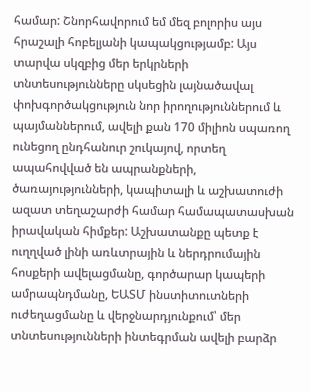համար: Շնորհավորում եմ մեզ բոլորիս այս հրաշալի հոբելյանի կապակցությամբ: Այս տարվա սկզբից մեր երկրների տնտեսությունները սկսեցին լայնածավալ փոխգործակցություն նոր իրողություններում և պայմաններում, ավելի քան 170 միլիոն սպառող ունեցող ընդհանուր շուկայով, որտեղ ապահովված են ապրանքների, ծառայությունների, կապիտալի և աշխատուժի ազատ տեղաշարժի համար համապատասխան իրավական հիմքեր: Աշխատանքը պետք է ուղղված լինի առևտրային և ներդրումային հոսքերի ավելացմանը, գործարար կապերի ամրապնդմանը, ԵԱՏՄ ինստիտուտների ուժեղացմանը և վերջնարդյունքում՝ մեր տնտեսությունների ինտեգրման ավելի բարձր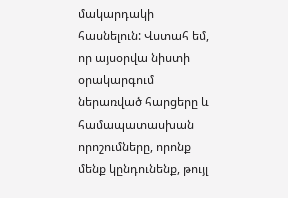մակարդակի հասնելուն: Վստահ եմ, որ այսօրվա նիստի օրակարգում ներառված հարցերը և համապատասխան որոշումները, որոնք մենք կընդունենք, թույլ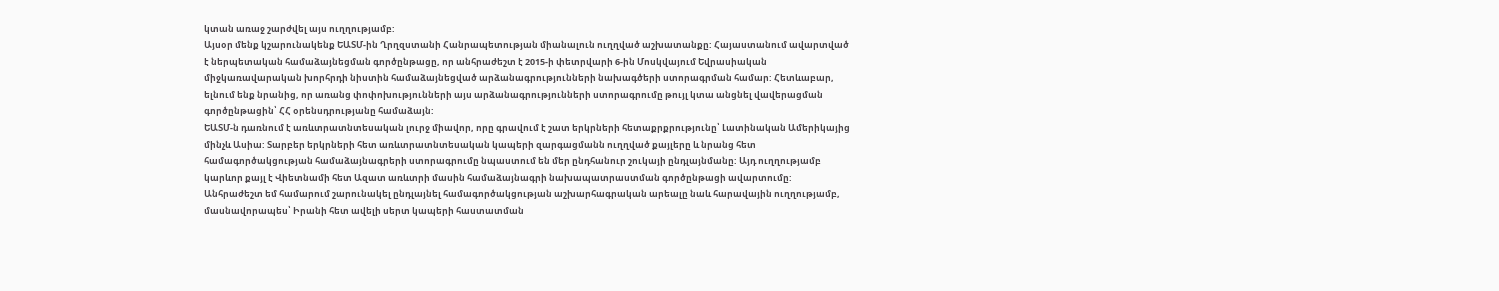կտան առաջ շարժվել այս ուղղությամբ:
Այսօր մենք կշարունակենք ԵԱՏՄ-ին Ղրղզստանի Հանրապետության միանալուն ուղղված աշխատանքը: Հայաստանում ավարտված է ներպետական համաձայնեցման գործընթացը, որ անհրաժեշտ է 2015-ի փետրվարի 6-ին Մոսկվայում Եվրասիական միջկառավարական խորհրդի նիստին համաձայնեցված արձանագրությունների նախագծերի ստորագրման համար: Հետևաբար, ելնում ենք նրանից, որ առանց փոփոխությունների այս արձանագրությունների ստորագրումը թույլ կտա անցնել վավերացման գործընթացին՝ ՀՀ օրենսդրությանը համաձայն:
ԵԱՏՄ-ն դառնում է առևտրատնտեսական լուրջ միավոր, որը գրավում է շատ երկրների հետաքրքրությունը՝ Լատինական Ամերիկայից մինչև Ասիա: Տարբեր երկրների հետ առևտրատնտեսական կապերի զարգացմանն ուղղված քայլերը և նրանց հետ համագործակցության համաձայնագրերի ստորագրումը նպաստում են մեր ընդհանուր շուկայի ընդլայնմանը: Այդ ուղղությամբ կարևոր քայլ է Վիետնամի հետ Ազատ առևտրի մասին համաձայնագրի նախապատրաստման գործընթացի ավարտումը: Անհրաժեշտ եմ համարում շարունակել ընդլայնել համագործակցության աշխարհագրական արեալը նաև հարավային ուղղությամբ, մասնավորապես՝ Իրանի հետ ավելի սերտ կապերի հաստատման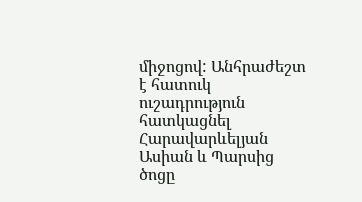միջոցով: Անհրաժեշտ է հատուկ ուշադրություն հատկացնել Հարավարևելյան Ասիան և Պարսից ծոցը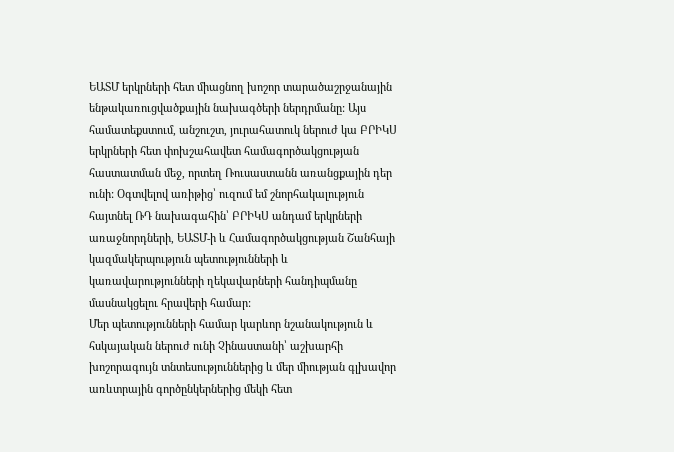ԵԱՏՄ երկրների հետ միացնող խոշոր տարածաշրջանային ենթակառուցվածքային նախագծերի ներդրմանը: Այս համատեքստում, անշուշտ, յուրահատուկ ներուժ կա ԲՐԻԿՍ երկրների հետ փոխշահավետ համագործակցության հաստատման մեջ, որտեղ Ռուսաստանն առանցքային դեր ունի: Օգտվելով առիթից՝ ուզում եմ շնորհակալություն հայտնել ՌԴ նախագահին՝ ԲՐԻԿՍ անդամ երկրների առաջնորդների, ԵԱՏՄ-ի և Համագործակցության Շանհայի կազմակերպություն պետությունների և կառավարությունների ղեկավարների հանդիպմանը մասնակցելու հրավերի համար:
Մեր պետությունների համար կարևոր նշանակություն և հսկայական ներուժ ունի Չինաստանի՝ աշխարհի խոշորագույն տնտեսություններից և մեր միության գլխավոր առևտրային գործընկերներից մեկի հետ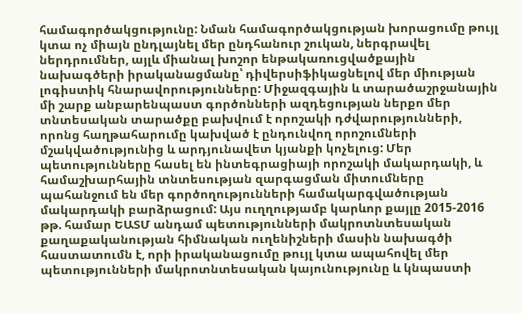համագործակցությունը: Նման համագործակցության խորացումը թույլ կտա ոչ միայն ընդլայնել մեր ընդհանուր շուկան, ներգրավել ներդրումներ, այլև միանալ խոշոր ենթակառուցվածքային նախագծերի իրականացմանը՝ դիվերսիֆիկացնելով մեր միության լոգիստիկ հնարավորությունները: Միջազգային և տարածաշրջանային մի շարք անբարենպաստ գործոնների ազդեցության ներքո մեր տնտեսական տարածքը բախվում է որոշակի դժվարությունների, որոնց հաղթահարումը կախված է ընդունվող որոշումների մշակվածությունից և արդյունավետ կյանքի կոչելուց: Մեր պետությունները հասել են ինտեգրացիայի որոշակի մակարդակի, և համաշխարհային տնտեսության զարգացման միտումները պահանջում են մեր գործողությունների համակարգվածության մակարդակի բարձրացում: Այս ուղղությամբ կարևոր քայլը 2015-2016 թթ. համար ԵԱՏՄ անդամ պետությունների մակրոտնտեսական քաղաքականության հիմնական ուղենիշների մասին նախագծի հաստատումն է, որի իրականացումը թույլ կտա ապահովել մեր պետությունների մակրոտնտեսական կայունությունը և կնպաստի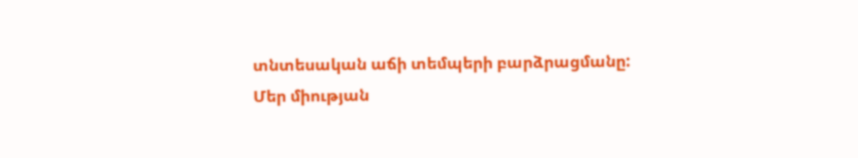տնտեսական աճի տեմպերի բարձրացմանը:
Մեր միության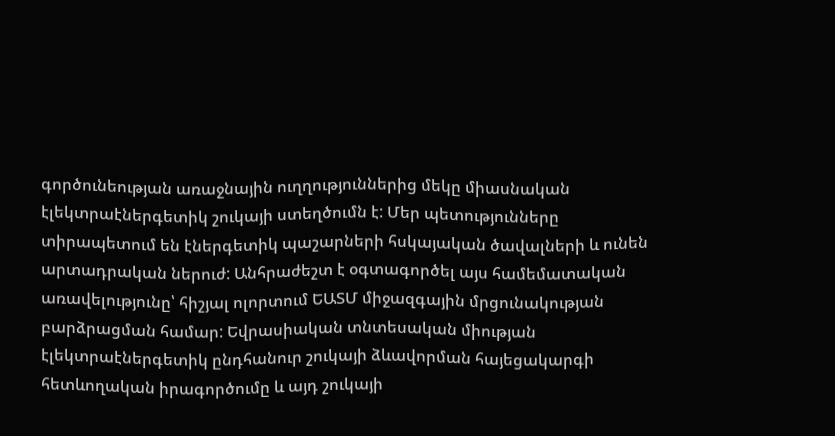գործունեության առաջնային ուղղություններից մեկը միասնական էլեկտրաէներգետիկ շուկայի ստեղծումն է: Մեր պետությունները տիրապետում են էներգետիկ պաշարների հսկայական ծավալների և ունեն արտադրական ներուժ: Անհրաժեշտ է օգտագործել այս համեմատական առավելությունը՝ հիշյալ ոլորտում ԵԱՏՄ միջազգային մրցունակության բարձրացման համար: Եվրասիական տնտեսական միության էլեկտրաէներգետիկ ընդհանուր շուկայի ձևավորման հայեցակարգի հետևողական իրագործումը և այդ շուկայի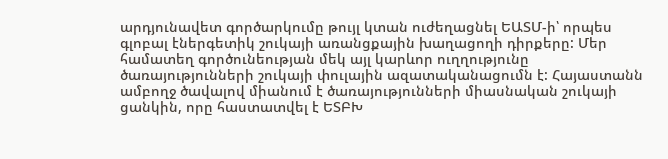արդյունավետ գործարկումը թույլ կտան ուժեղացնել ԵԱՏՄ-ի՝ որպես գլոբալ էներգետիկ շուկայի առանցքային խաղացողի դիրքերը: Մեր համատեղ գործունեության մեկ այլ կարևոր ուղղությունը ծառայությունների շուկայի փուլային ազատականացումն է: Հայաստանն ամբողջ ծավալով միանում է ծառայությունների միասնական շուկայի ցանկին, որը հաստատվել է ԵՏԲԽ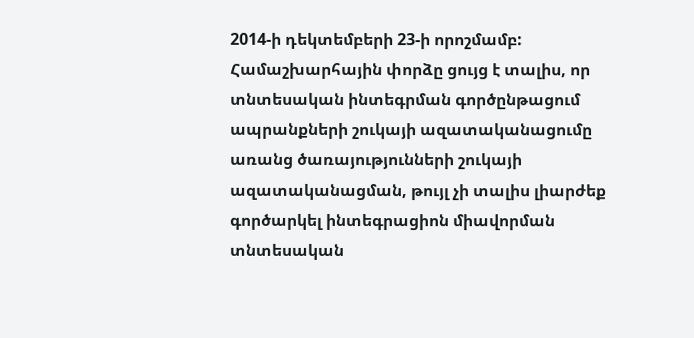2014-ի դեկտեմբերի 23-ի որոշմամբ: Համաշխարհային փորձը ցույց է տալիս, որ տնտեսական ինտեգրման գործընթացում ապրանքների շուկայի ազատականացումը առանց ծառայությունների շուկայի ազատականացման, թույլ չի տալիս լիարժեք գործարկել ինտեգրացիոն միավորման տնտեսական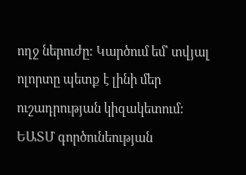ողջ ներուժը: Կարծում եմ՝ տվյալ ոլորտը պետք է լինի մեր ուշադրության կիզակետում:
ԵԱՏՄ գործունեության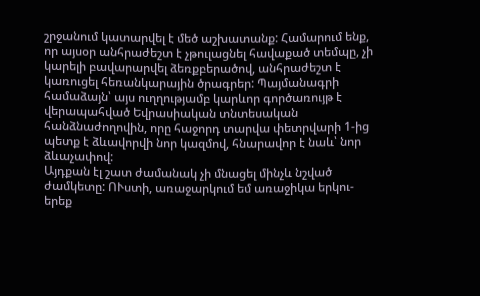շրջանում կատարվել է մեծ աշխատանք: Համարում ենք, որ այսօր անհրաժեշտ է չթուլացնել հավաքած տեմպը, չի կարելի բավարարվել ձեռքբերածով, անհրաժեշտ է կառուցել հեռանկարային ծրագրեր: Պայմանագրի համաձայն՝ այս ուղղությամբ կարևոր գործառույթ է վերապահված Եվրասիական տնտեսական հանձնաժողովին, որը հաջորդ տարվա փետրվարի 1-ից պետք է ձևավորվի նոր կազմով, հնարավոր է նաև՝ նոր ձևաչափով:
Այդքան էլ շատ ժամանակ չի մնացել մինչև նշված ժամկետը: ՈՒստի, առաջարկում եմ առաջիկա երկու-երեք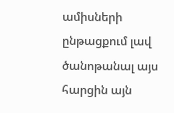ամիսների ընթացքում լավ ծանոթանալ այս հարցին այն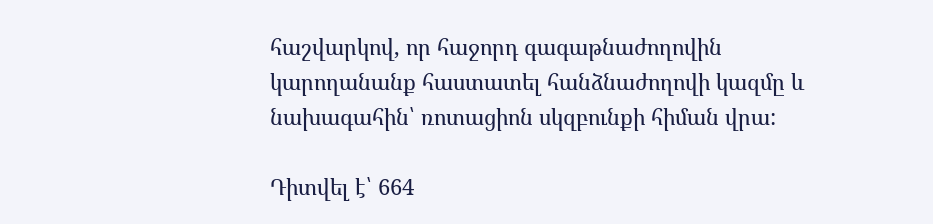հաշվարկով, որ հաջորդ գագաթնաժողովին կարողանանք հաստատել հանձնաժողովի կազմը և նախագահին՝ ռոտացիոն սկզբունքի հիման վրա:

Դիտվել է՝ 664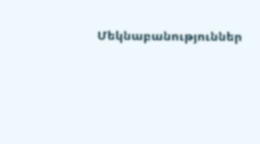Մեկնաբանություններ